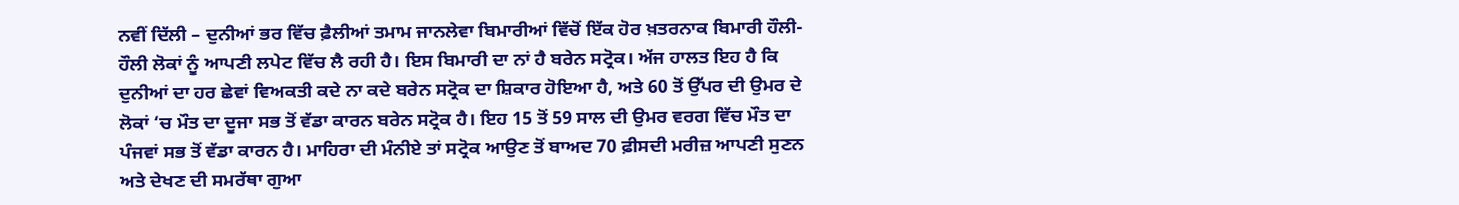ਨਵੀਂ ਦਿੱਲੀ – ਦੁਨੀਆਂ ਭਰ ਵਿੱਚ ਫ਼ੈਲੀਆਂ ਤਮਾਮ ਜਾਨਲੇਵਾ ਬਿਮਾਰੀਆਂ ਵਿੱਚੋਂ ਇੱਕ ਹੋਰ ਖ਼ਤਰਨਾਕ ਬਿਮਾਰੀ ਹੌਲੀ-ਹੌਲੀ ਲੋਕਾਂ ਨੂੰ ਆਪਣੀ ਲਪੇਟ ਵਿੱਚ ਲੈ ਰਹੀ ਹੈ। ਇਸ ਬਿਮਾਰੀ ਦਾ ਨਾਂ ਹੈ ਬਰੇਨ ਸਟ੍ਰੋਕ। ਅੱਜ ਹਾਲਤ ਇਹ ਹੈ ਕਿ ਦੁਨੀਆਂ ਦਾ ਹਰ ਛੇਵਾਂ ਵਿਅਕਤੀ ਕਦੇ ਨਾ ਕਦੇ ਬਰੇਨ ਸਟ੍ਰੋਕ ਦਾ ਸ਼ਿਕਾਰ ਹੋਇਆ ਹੈ, ਅਤੇ 60 ਤੋਂ ਉੱਪਰ ਦੀ ਉਮਰ ਦੇ ਲੋਕਾਂ ‘ਚ ਮੌਤ ਦਾ ਦੂਜਾ ਸਭ ਤੋਂ ਵੱਡਾ ਕਾਰਨ ਬਰੇਨ ਸਟ੍ਰੋਕ ਹੈ। ਇਹ 15 ਤੋਂ 59 ਸਾਲ ਦੀ ਉਮਰ ਵਰਗ ਵਿੱਚ ਮੌਤ ਦਾ ਪੰਜਵਾਂ ਸਭ ਤੋਂ ਵੱਡਾ ਕਾਰਨ ਹੈ। ਮਾਹਿਰਾ ਦੀ ਮੰਨੀਏ ਤਾਂ ਸਟ੍ਰੋਕ ਆਉਣ ਤੋਂ ਬਾਅਦ 70 ਫ਼ੀਸਦੀ ਮਰੀਜ਼ ਆਪਣੀ ਸੁਣਨ ਅਤੇ ਦੇਖਣ ਦੀ ਸਮਰੱਥਾ ਗੁਆ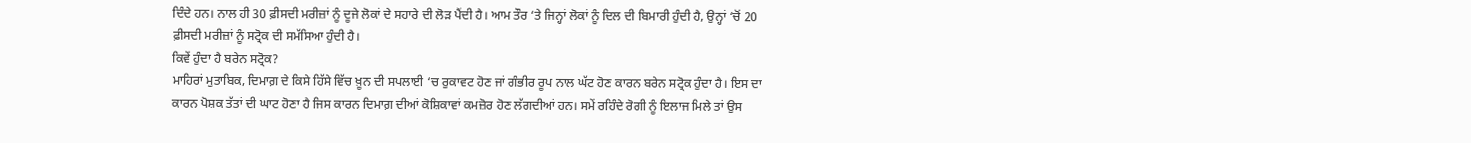ਦਿੰਦੇ ਹਨ। ਨਾਲ ਹੀ 30 ਫ਼ੀਸਦੀ ਮਰੀਜ਼ਾਂ ਨੂੰ ਦੂਜੇ ਲੋਕਾਂ ਦੇ ਸਹਾਰੇ ਦੀ ਲੋੜ ਪੈਂਦੀ ਹੈ। ਆਮ ਤੌਰ ‘ਤੇ ਜਿਨ੍ਹਾਂ ਲੋਕਾਂ ਨੂੰ ਦਿਲ ਦੀ ਬਿਮਾਰੀ ਹੁੰਦੀ ਹੈ, ਉਨ੍ਹਾਂ ‘ਚੋਂ 20 ਫ਼ੀਸਦੀ ਮਰੀਜ਼ਾਂ ਨੂੰ ਸਟ੍ਰੋਕ ਦੀ ਸਮੱਸਿਆ ਹੁੰਦੀ ਹੈ।
ਕਿਵੇਂ ਹੁੰਦਾ ਹੈ ਬਰੇਨ ਸਟ੍ਰੋਕ?
ਮਾਹਿਰਾਂ ਮੁਤਾਬਿਕ, ਦਿਮਾਗ਼ ਦੇ ਕਿਸੇ ਹਿੱਸੇ ਵਿੱਚ ਖ਼ੂਨ ਦੀ ਸਪਲਾਈ ‘ਚ ਰੁਕਾਵਟ ਹੋਣ ਜਾਂ ਗੰਭੀਰ ਰੂਪ ਨਾਲ ਘੱਟ ਹੋਣ ਕਾਰਨ ਬਰੇਨ ਸਟ੍ਰੋਕ ਹੁੰਦਾ ਹੈ। ਇਸ ਦਾ ਕਾਰਨ ਪੋਸ਼ਕ ਤੱਤਾਂ ਦੀ ਘਾਟ ਹੋਣਾ ਹੈ ਜਿਸ ਕਾਰਨ ਦਿਮਾਗ਼ ਦੀਆਂ ਕੋਸ਼ਿਕਾਵਾਂ ਕਮਜ਼ੋਰ ਹੋਣ ਲੱਗਦੀਆਂ ਹਨ। ਸਮੇਂ ਰਹਿੰਦੇ ਰੋਗੀ ਨੂੰ ਇਲਾਜ ਮਿਲੇ ਤਾਂ ਉਸ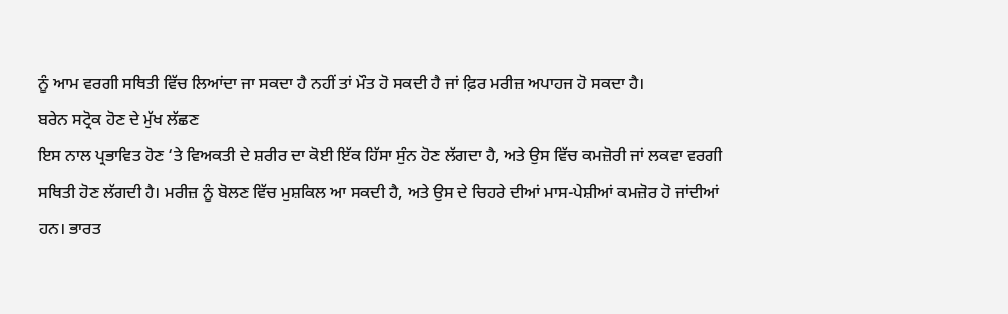ਨੂੰ ਆਮ ਵਰਗੀ ਸਥਿਤੀ ਵਿੱਚ ਲਿਆਂਦਾ ਜਾ ਸਕਦਾ ਹੈ ਨਹੀਂ ਤਾਂ ਮੌਤ ਹੋ ਸਕਦੀ ਹੈ ਜਾਂ ਫ਼ਿਰ ਮਰੀਜ਼ ਅਪਾਹਜ ਹੋ ਸਕਦਾ ਹੈ।
ਬਰੇਨ ਸਟ੍ਰੋਕ ਹੋਣ ਦੇ ਮੁੱਖ ਲੱਛਣ
ਇਸ ਨਾਲ ਪ੍ਰਭਾਵਿਤ ਹੋਣ ‘ਤੇ ਵਿਅਕਤੀ ਦੇ ਸ਼ਰੀਰ ਦਾ ਕੋਈ ਇੱਕ ਹਿੱਸਾ ਸੁੰਨ ਹੋਣ ਲੱਗਦਾ ਹੈ, ਅਤੇ ਉਸ ਵਿੱਚ ਕਮਜ਼ੋਰੀ ਜਾਂ ਲਕਵਾ ਵਰਗੀ ਸਥਿਤੀ ਹੋਣ ਲੱਗਦੀ ਹੈ। ਮਰੀਜ਼ ਨੂੰ ਬੋਲਣ ਵਿੱਚ ਮੁਸ਼ਕਿਲ ਆ ਸਕਦੀ ਹੈ, ਅਤੇ ਉਸ ਦੇ ਚਿਹਰੇ ਦੀਆਂ ਮਾਸ-ਪੇਸ਼ੀਆਂ ਕਮਜ਼ੋਰ ਹੋ ਜਾਂਦੀਆਂ ਹਨ। ਭਾਰਤ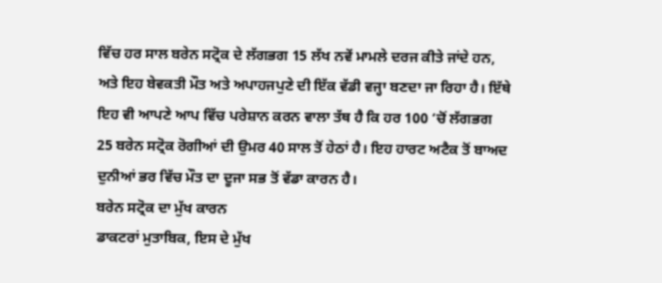ਵਿੱਚ ਹਰ ਸਾਲ ਬਰੇਨ ਸਟ੍ਰੋਕ ਦੇ ਲੱਗਭਗ 15 ਲੱਖ ਨਵੇਂ ਮਾਮਲੇ ਦਰਜ ਕੀਤੇ ਜਾਂਦੇ ਹਨ, ਅਤੇ ਇਹ ਬੇਵਕਤੀ ਮੌਤ ਅਤੇ ਅਪਾਹਜਪੁਣੇ ਦੀ ਇੱਕ ਵੱਡੀ ਵਜ੍ਹਾ ਬਣਦਾ ਜਾ ਰਿਹਾ ਹੈ। ਇੱਥੇ ਇਹ ਵੀ ਆਪਣੇ ਆਪ ਵਿੱਚ ਪਰੇਸ਼ਾਨ ਕਰਨ ਵਾਲਾ ਤੱਥ ਹੈ ਕਿ ਹਰ 100 ‘ਚੋਂ ਲੱਗਭਗ 25 ਬਰੇਨ ਸਟ੍ਰੋਕ ਰੋਗੀਆਂ ਦੀ ਉਮਰ 40 ਸਾਲ ਤੋਂ ਹੇਠਾਂ ਹੈ। ਇਹ ਹਾਰਟ ਅਟੈਕ ਤੋਂ ਬਾਅਦ ਦੁਨੀਆਂ ਭਰ ਵਿੱਚ ਮੌਤ ਦਾ ਦੂਜਾ ਸਭ ਤੋਂ ਵੱਡਾ ਕਾਰਨ ਹੈ।
ਬਰੇਨ ਸਟ੍ਰੋਕ ਦਾ ਮੁੱਖ ਕਾਰਨ
ਡਾਕਟਰਾਂ ਮੁਤਾਬਿਕ, ਇਸ ਦੇ ਮੁੱਖ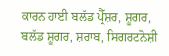ਕਾਰਨ ਹਾਈ ਬਲੱਡ ਪ੍ਰੈੱਸ਼ਰ, ਸ਼ੂਗਰ, ਬਲੱਡ ਸ਼ੂਗਰ, ਸ਼ਰਾਬ, ਸਿਗਰਟਨੋਸ਼ੀ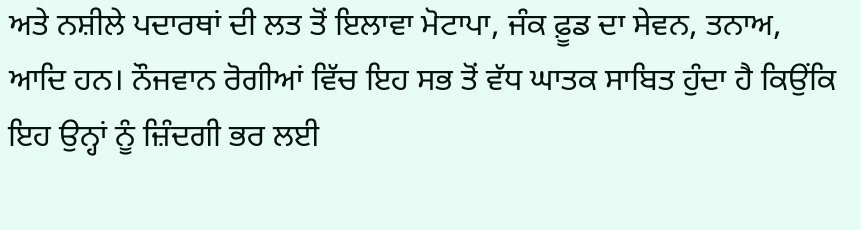ਅਤੇ ਨਸ਼ੀਲੇ ਪਦਾਰਥਾਂ ਦੀ ਲਤ ਤੋਂ ਇਲਾਵਾ ਮੋਟਾਪਾ, ਜੰਕ ਫ਼ੂਡ ਦਾ ਸੇਵਨ, ਤਨਾਅ, ਆਦਿ ਹਨ। ਨੌਜਵਾਨ ਰੋਗੀਆਂ ਵਿੱਚ ਇਹ ਸਭ ਤੋਂ ਵੱਧ ਘਾਤਕ ਸਾਬਿਤ ਹੁੰਦਾ ਹੈ ਕਿਉਂਕਿ ਇਹ ਉਨ੍ਹਾਂ ਨੂੰ ਜ਼ਿੰਦਗੀ ਭਰ ਲਈ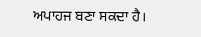ਅਪਾਹਜ ਬਣਾ ਸਕਦਾ ਹੈ।